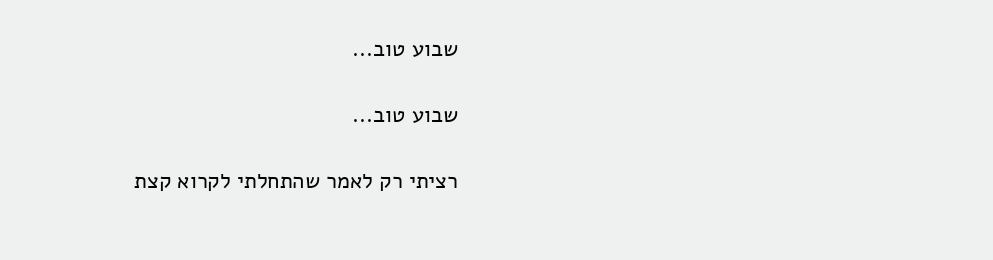שבוע טוב...

שבוע טוב...

רציתי רק לאמר שהתחלתי לקרוא קצת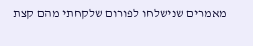מאמרים שנישלחו לפורום שלקחתי מהם קצת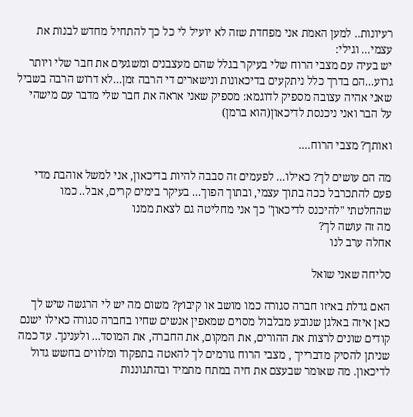רעיונות.. למען האמת אני מפחדת שזה לא יועיל לי כל כך להתחיל מחדש לבנות את עצמי... וגילי:
יש בעיה עם מצבי הרוח שלי בעיקר בגלל שהם מעצבנים ומשגעים את חבר שלי ויותר גרוע...הם בדרך כלל ניתקעים בדיכאונות ונישארים די הרבה זמן...לא דרוש הרבה בשביל שאני אהיה עצובה מספיק לדוגמא: מספיק שאני אראה את חבר שלי מדבר עם מישהי על הבר ואני ניכנסת לדיכאון(הוא ברמן)

ואותך? מצבי הרוח....

מה הם עושים לך? כאילו... לפעמים זה סבבה להיות בדיכאון, אני למשל אוהבת מדי פעם להתכרבל ככה בתוך עצמי, ובתוך הפוך... בעיקר בימים קרים, אבל.. כמו שהחלטתי "להיכנס לדיכאון" כך אני מחליטה גם לצאת ממנו
מה זה עושה לך?
אחלה ערב לנו

סליחה שאני שואל

האם גדלת באיזו חברה סגורה כמו מושב או קיבוץ? משום מה יש לי הרגשה שיש לך כאן איזה באלגן שנובע מבלבול מסוים שמאפין אנשים שחיו בחברה סגורה כאילו ישנם קודים שונים לרצות את ההורים, את המקום, את החברה, את המוסד... ולענינך. עד כמה שניתן להסיק מדברייך , מצבי הרוח גורמים לך להאטה בתפקוד ומלווים בחשש גדול לדיכאון. מה שאומר שבעצם את חיה במתח מתמיד ובהתגוננות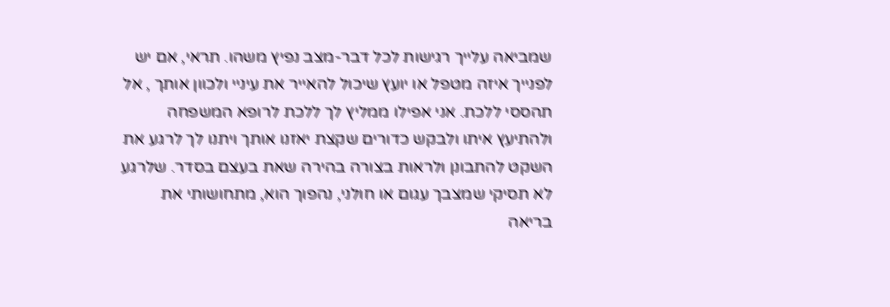שמביאה עלייך רגישות לכל דבר-מצב נפיץ משהו. תראי, אם יש לפנייך איזה מטפל או יועץ שיכול להאייר את עיניי ולכוון אותך , אל תהססי ללכת. אני אפילו ממליץ לך ללכת לרופא המשפחה ולהתיעץ איתו ולבקש כדורים שקצת יאזנו אותך ויתנו לך לרגע את השקט להתבונן ולראות בצורה בהירה שאת בעצם בסדר. שלרגע לא תסיקי שמצבך עגום או חולני, נהפוך הוא, מתחושותי את בריאה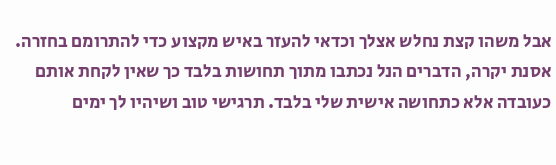אבל משהו קצת נחלש אצלך וכדאי להעזר באיש מקצוע כדי להתרומם בחזרה. אסנת יקרה, הדברים הנל נכתבו מתוך תחושות בלבד כך שאין לקחת אותם כעובדה אלא כתחושה אישית שלי בלבד. תרגישי טוב ושיהיו לך ימים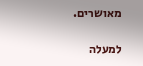מאושרים.

למעלה